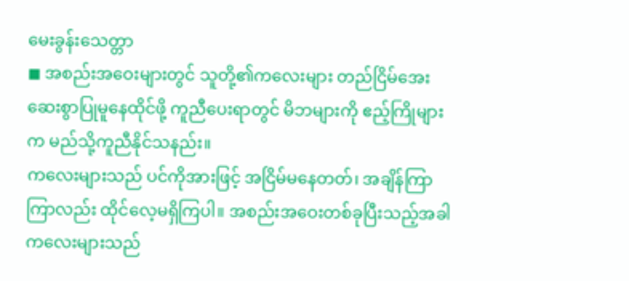မေးခွန်းသေတ္တာ
◼ အစည်းအဝေးများတွင် သူတို့၏ကလေးများ တည်ငြိမ်အေးဆေးစွာပြုမူနေထိုင်ဖို့ ကူညီပေးရာတွင် မိဘများကို ဧည့်ကြိုများက မည်သို့ကူညီနိုင်သနည်း။
ကလေးများသည် ပင်ကိုအားဖြင့် အငြိမ်မနေတတ်၊ အချိန်ကြာကြာလည်း ထိုင်လေ့မရှိကြပါ။ အစည်းအဝေးတစ်ခုပြီးသည့်အခါ ကလေးများသည်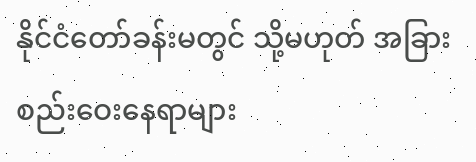နိုင်ငံတော်ခန်းမတွင် သို့မဟုတ် အခြားစည်းဝေးနေရာများ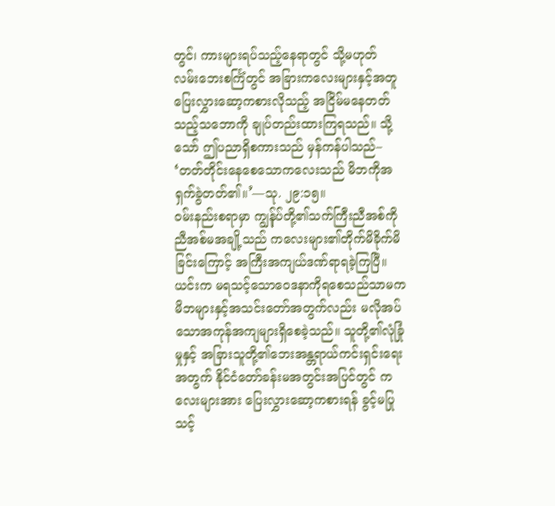တွင်၊ ကားများရပ်သည့်နေရာတွင် သို့မဟုတ် လမ်းဘေးစင်္ကြံတွင် အခြားကလေးများနှင့်အတူ ပြေးလွှားဆော့ကစားလိုသည့် အငြိမ်မနေတတ်သည့်သဘောကို ချုပ်တည်းထားကြရသည်။ သို့သော် ဤပညာရှိစကားသည် မှန်ကန်ပါသည်– ‘တတ်တိုင်းနေစေသောကလေးသည် မိဘကိုအရှက်ခွဲတတ်၏။’—သု. ၂၉:၁၅။
ဝမ်းနည်းစရာမှာ ကျွန်ုပ်တို့၏သက်ကြီးညီအစ်ကိုညီအစ်မအချို့သည် ကလေးများ၏တိုက်မိခိုက်မိခြင်းကြောင့် အကြီးအကျယ်ဒဏ်ရာရခဲ့ကြပြီ။ ယင်းက မရသင့်သောဝေဒနာကိုရစေသည်သာမက မိဘများနှင့်အသင်းတော်အတွက်လည်း မလိုအပ်သောအကုန်အကျများရှိစေခဲ့သည်။ သူတို့၏လုံခြုံမှုနှင့် အခြားသူတို့၏ဘေးအန္တရာယ်ကင်းရှင်းရေးအတွက် နိုင်ငံတော်ခန်းမအတွင်းအပြင်တွင် ကလေးများအား ပြေးလွှားဆော့ကစားရန် ခွင့်မပြုသင့်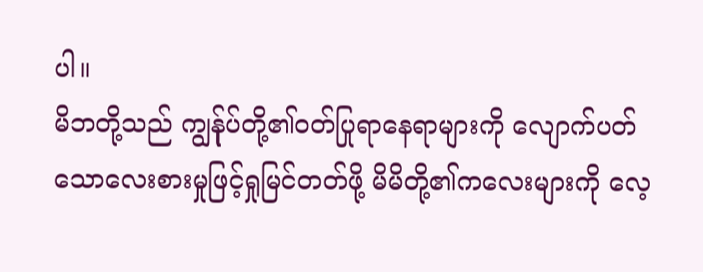ပါ။
မိဘတို့သည် ကျွန်ုပ်တို့၏ဝတ်ပြုရာနေရာများကို လျောက်ပတ်သောလေးစားမှုဖြင့်ရှုမြင်တတ်ဖို့ မိမိတို့၏ကလေးများကို လေ့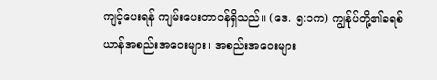ကျင့်ပေးရန် ကျမ်းပေးတာဝန်ရှိသည်။ (ဒေ. ၅:၁က) ကျွန်ုပ်တို့၏ခရစ်ယာန်အစည်းအဝေးများ၊ အစည်းအဝေးများ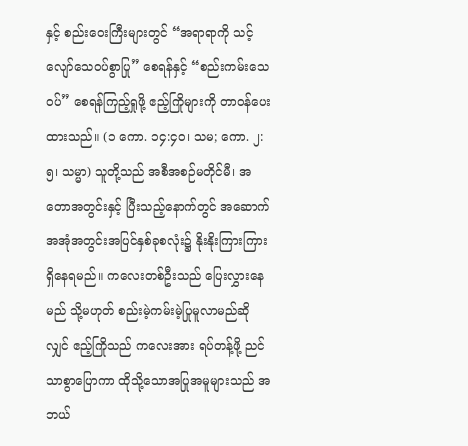နှင့် စည်းဝေးကြီးများတွင် “အရာရာကို သင့်လျော်သေဝပ်စွာပြု” စေရန်နှင့် “စည်းကမ်းသေဝပ်” စေရန်ကြည့်ရှုဖို့ ဧည့်ကြိုများကို တာဝန်ပေးထားသည်။ (၁ ကော. ၁၄:၄၀၊ သမ; ကော. ၂:၅၊ သမ္မာ) သူတို့သည် အစီအစဉ်မတိုင်မီ၊ အတောအတွင်းနှင့် ပြီးသည့်နောက်တွင် အဆောက်အအုံအတွင်းအပြင်နှစ်ခုစလုံး၌ နိုးနိုးကြားကြားရှိနေရမည်။ ကလေးတစ်ဦးသည် ပြေးလွှားနေမည် သို့မဟုတ် စည်းမဲ့ကမ်းမဲ့ပြုမူလာမည်ဆိုလျှင် ဧည့်ကြိုသည် ကလေးအား ရပ်တန့်ဖို့ ညင်သာစွာပြောကာ ထိုသို့သောအပြုအမူများသည် အဘယ်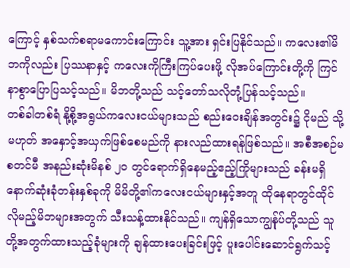ကြောင့် နှစ်သက်စရာမကောင်းကြောင်း သူ့အား ရှင်းပြနိုင်သည်။ ကလေး၏မိဘကိုလည်း ပြဿနာနှင့် ကလေးကိုကြီးကြပ်ပေးဖို့ လိုအပ်ကြောင်းတို့ကို ကြင်နာစွာပြောပြသင့်သည်။ မိဘတို့သည် သင့်တော်သလိုတုံ့ပြန်သင့်သည်။
တစ်ခါတစ်ရံ နို့စို့အရွယ်ကလေးငယ်များသည် စည်းဝေးချိန်အတွင်း၌ ငိုမည် သို့မဟုတ် အနှောင့်အယှက်ဖြစ်စေမည်ကို နားလည်ထားရန်ဖြစ်သည်။ အစီအစဉ်မစတင်မီ အနည်းဆုံးမိနစ် ၂၀ တွင်ရောက်ရှိနေမည့်ဧည့်ကြိုများသည် ခန်းမရှိနောက်ဆုံးခုံတန်းနှစ်ခုကို မိမိတို့၏ကလေးငယ်များနှင့်အတူ ထိုနေရာတွင်ထိုင်လိုမည့်မိဘများအတွက် သီးသန့်ထားနိုင်သည်။ ကျန်ရှိသောကျွန်ုပ်တို့သည် သူတို့အတွက်ထားသည့်ခုံများကို ချန်ထားပေးခြင်းဖြင့် ပူးပေါင်းဆောင်ရွက်သင့်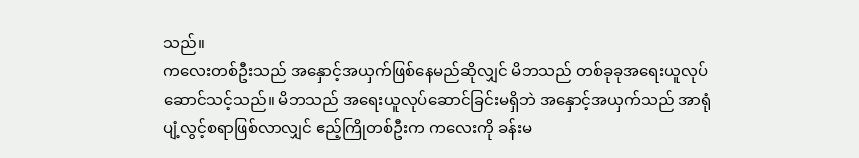သည်။
ကလေးတစ်ဦးသည် အနှောင့်အယှက်ဖြစ်နေမည်ဆိုလျှင် မိဘသည် တစ်ခုခုအရေးယူလုပ်ဆောင်သင့်သည်။ မိဘသည် အရေးယူလုပ်ဆောင်ခြင်းမရှိဘဲ အနှောင့်အယှက်သည် အာရုံပျံ့လွင့်စရာဖြစ်လာလျှင် ဧည့်ကြိုတစ်ဦးက ကလေးကို ခန်းမ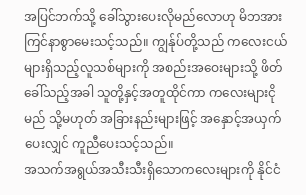အပြင်ဘက်သို့ ခေါ်သွားပေးလိုမည်လောဟု မိဘအား ကြင်နာစွာမေးသင့်သည်။ ကျွန်ုပ်တို့သည် ကလေးငယ်များရှိသည့်လူသစ်များကို အစည်းအဝေးများသို့ ဖိတ်ခေါ်သည့်အခါ သူတို့နှင့်အတူထိုင်ကာ ကလေးများငိုမည် သို့မဟုတ် အခြားနည်းများဖြင့် အနှောင့်အယှက်ပေးလျှင် ကူညီပေးသင့်သည်။
အသက်အရွယ်အသီးသီးရှိသောကလေးများကို နိုင်ငံ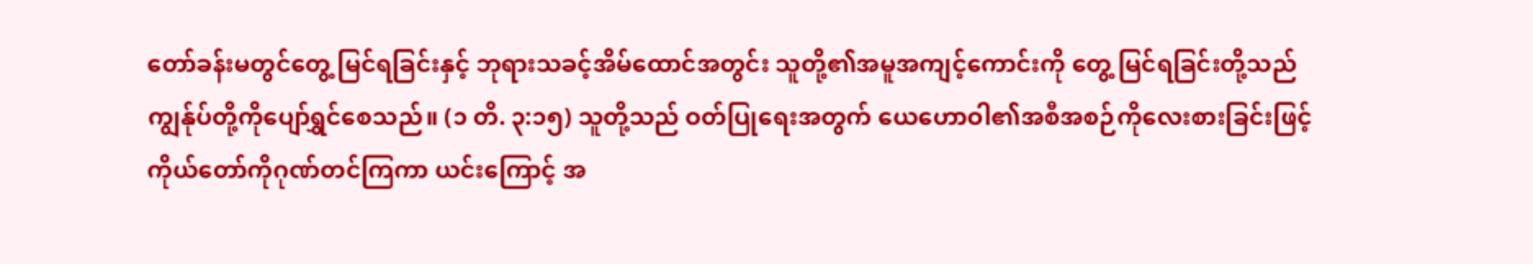တော်ခန်းမတွင်တွေ့ မြင်ရခြင်းနှင့် ဘုရားသခင့်အိမ်ထောင်အတွင်း သူတို့၏အမူအကျင့်ကောင်းကို တွေ့ မြင်ရခြင်းတို့သည် ကျွန်ုပ်တို့ကိုပျော်ရွှင်စေသည်။ (၁ တိ. ၃:၁၅) သူတို့သည် ဝတ်ပြုရေးအတွက် ယေဟောဝါ၏အစီအစဉ်ကိုလေးစားခြင်းဖြင့် ကိုယ်တော်ကိုဂုဏ်တင်ကြကာ ယင်းကြောင့် အ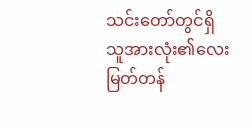သင်းတော်တွင်ရှိသူအားလုံး၏လေးမြတ်တန်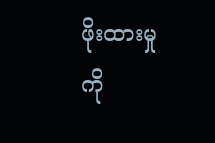ဖိုးထားမှုကို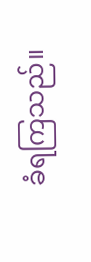ခံရကြသည်။